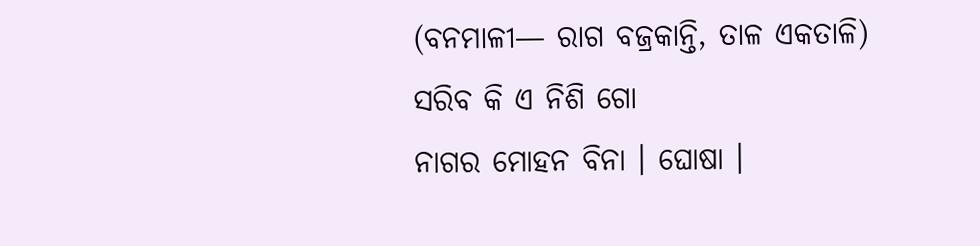(ବନମାଳୀ— ରାଗ ବଜ୍ରକାନ୍ତି, ତାଳ ଏକତାଳି)
ସରିବ କି ଏ ନିଶି ଗୋ
ନାଗର ମୋହନ ବିନା । ଘୋଷା ।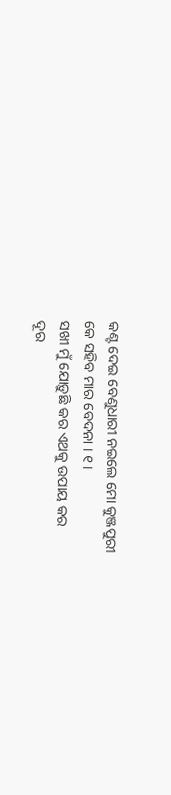କଣ୍ଟ ଦେଇ ବେଣୁଧାରୀ ନଇଲେ ମୋ କୁଞ୍ଜପୁରୀ
କେ ସହିବ ମାର ବେଦନା । ୧ ।
ସଖୀ ମୁଁ ଯୋଡ଼ୁଛି କର ଏଥକୁ ଉପାୟ କର
ଦୂର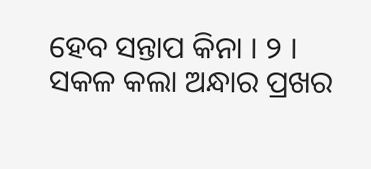ହେବ ସନ୍ତାପ କିନା । ୨ ।
ସକଳ କଲା ଅନ୍ଧାର ପ୍ରଖର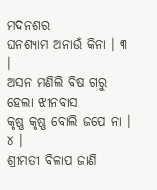ମଦନଶର
ଘନଶ୍ୟାମ ଅନାଉଁ କିନା । ୩ ।
ଅସନ ମଣିଲି ବିଷ ଗରୁ ହେଲା ଝୀନବାସ
କୃଷ୍ଣ କୃଷ୍ଣ ବୋଲି ଜପେ ନା । ୪ ।
ଶ୍ରୀମତୀ ବିଳାପ ଜାଣି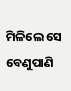ମିଳିଲେ ସେ ବେଣୁପାଣି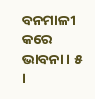ବନମାଳୀ କରେ ଭାବନା । ୫ ।